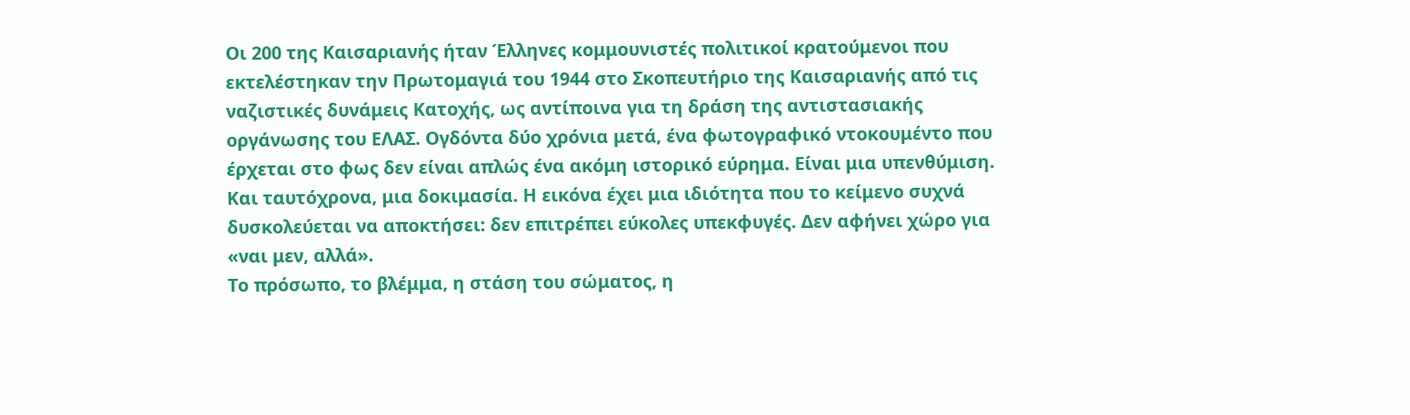Οι 200 της Καισαριανής ήταν Έλληνες κομμουνιστές πολιτικοί κρατούμενοι που εκτελέστηκαν την Πρωτομαγιά του 1944 στο Σκοπευτήριο της Καισαριανής από τις ναζιστικές δυνάμεις Κατοχής, ως αντίποινα για τη δράση της αντιστασιακής οργάνωσης του ΕΛΑΣ. Ογδόντα δύο χρόνια μετά, ένα φωτογραφικό ντοκουμέντο που έρχεται στο φως δεν είναι απλώς ένα ακόμη ιστορικό εύρημα. Είναι μια υπενθύμιση. Και ταυτόχρονα, μια δοκιμασία. Η εικόνα έχει μια ιδιότητα που το κείμενο συχνά δυσκολεύεται να αποκτήσει: δεν επιτρέπει εύκολες υπεκφυγές. Δεν αφήνει χώρο για «ναι μεν, αλλά».
Το πρόσωπο, το βλέμμα, η στάση του σώματος, η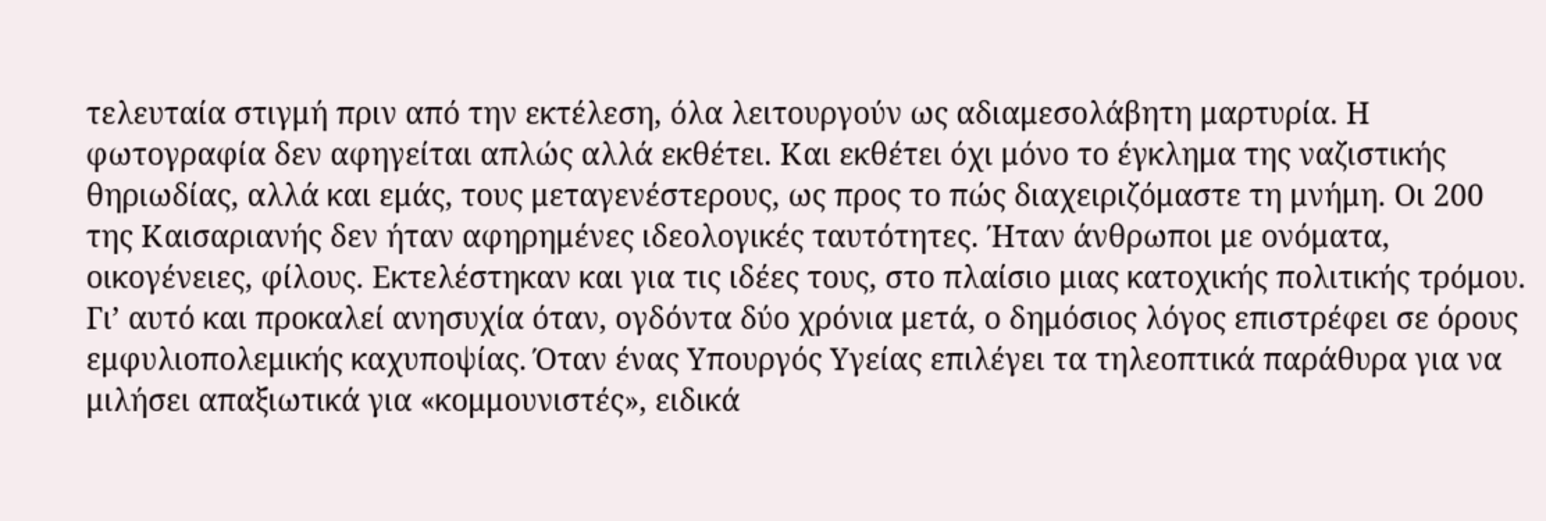τελευταία στιγμή πριν από την εκτέλεση, όλα λειτουργούν ως αδιαμεσολάβητη μαρτυρία. Η φωτογραφία δεν αφηγείται απλώς αλλά εκθέτει. Και εκθέτει όχι μόνο το έγκλημα της ναζιστικής θηριωδίας, αλλά και εμάς, τους μεταγενέστερους, ως προς το πώς διαχειριζόμαστε τη μνήμη. Οι 200 της Καισαριανής δεν ήταν αφηρημένες ιδεολογικές ταυτότητες. Ήταν άνθρωποι με ονόματα, οικογένειες, φίλους. Εκτελέστηκαν και για τις ιδέες τους, στο πλαίσιο μιας κατοχικής πολιτικής τρόμου.
Γι’ αυτό και προκαλεί ανησυχία όταν, ογδόντα δύο χρόνια μετά, ο δημόσιος λόγος επιστρέφει σε όρους εμφυλιοπολεμικής καχυποψίας. Όταν ένας Υπουργός Υγείας επιλέγει τα τηλεοπτικά παράθυρα για να μιλήσει απαξιωτικά για «κομμουνιστές», ειδικά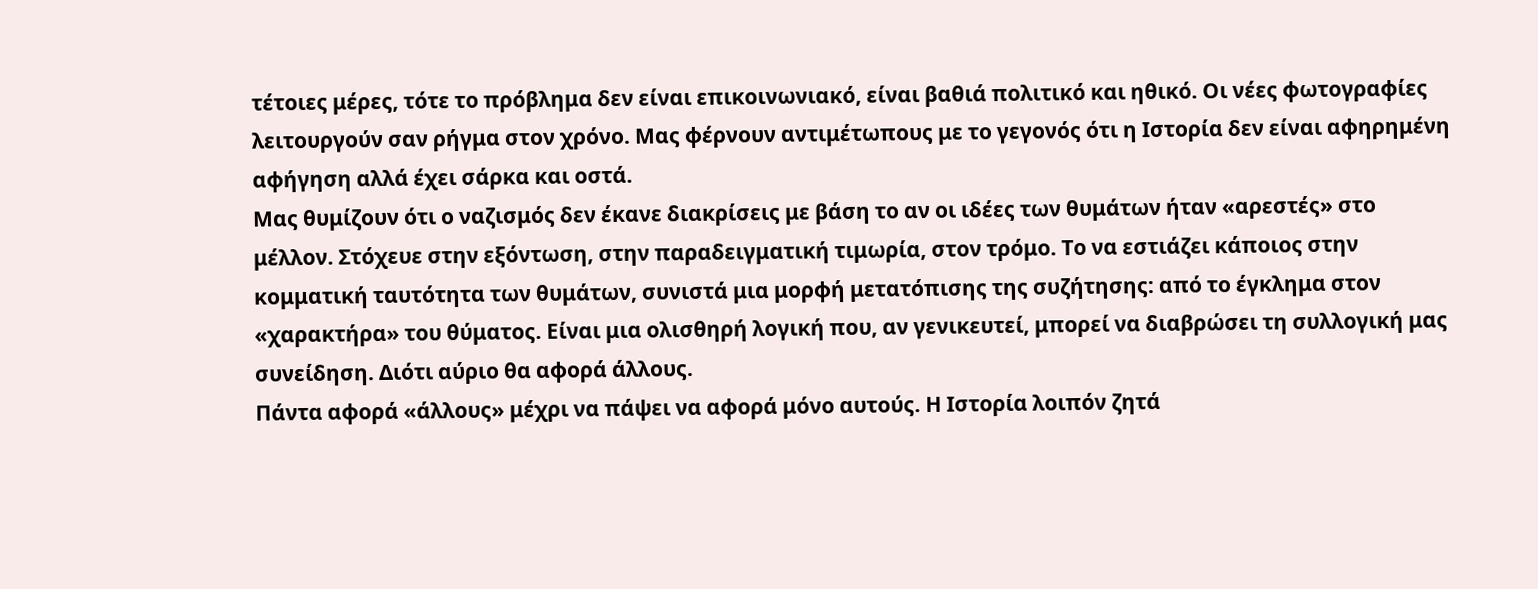τέτοιες μέρες, τότε το πρόβλημα δεν είναι επικοινωνιακό, είναι βαθιά πολιτικό και ηθικό. Οι νέες φωτογραφίες λειτουργούν σαν ρήγμα στον χρόνο. Μας φέρνουν αντιμέτωπους με το γεγονός ότι η Ιστορία δεν είναι αφηρημένη αφήγηση αλλά έχει σάρκα και οστά.
Μας θυμίζουν ότι ο ναζισμός δεν έκανε διακρίσεις με βάση το αν οι ιδέες των θυμάτων ήταν «αρεστές» στο μέλλον. Στόχευε στην εξόντωση, στην παραδειγματική τιμωρία, στον τρόμο. Το να εστιάζει κάποιος στην κομματική ταυτότητα των θυμάτων, συνιστά μια μορφή μετατόπισης της συζήτησης: από το έγκλημα στον «χαρακτήρα» του θύματος. Είναι μια ολισθηρή λογική που, αν γενικευτεί, μπορεί να διαβρώσει τη συλλογική μας συνείδηση. Διότι αύριο θα αφορά άλλους.
Πάντα αφορά «άλλους» μέχρι να πάψει να αφορά μόνο αυτούς. Η Ιστορία λοιπόν ζητά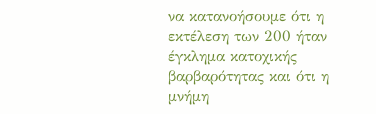να κατανοήσουμε ότι η εκτέλεση των 200 ήταν έγκλημα κατοχικής βαρβαρότητας και ότι η μνήμη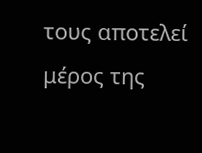τους αποτελεί μέρος της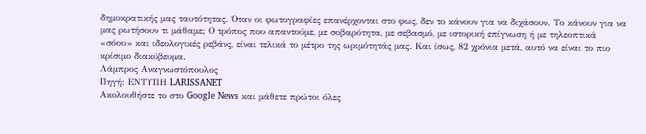δημοκρατικής μας ταυτότητας. Όταν οι φωτογραφίες επανέρχονται στο φως, δεν το κάνουν για να διχάσουν. Το κάνουν για να μας ρωτήσουν τι μάθαμε; Ο τρόπος που απαντούμε, με σοβαρότητα, με σεβασμό, με ιστορική επίγνωση ή με τηλεοπτικά «σόου» και ιδεολογικές ρεβάνς, είναι τελικά το μέτρο της ωριμότητάς μας. Και ίσως, 82 χρόνια μετά, αυτό να είναι το πιο κρίσιμο διακύβευμα.
Λάμπρος Αναγνωστόπουλος
Πηγή: ΕΝΤΥΠΗ LARISSANET
Ακολουθήστε το στο Google News και μάθετε πρώτοι όλες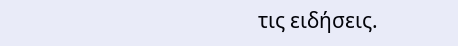τις ειδήσεις.